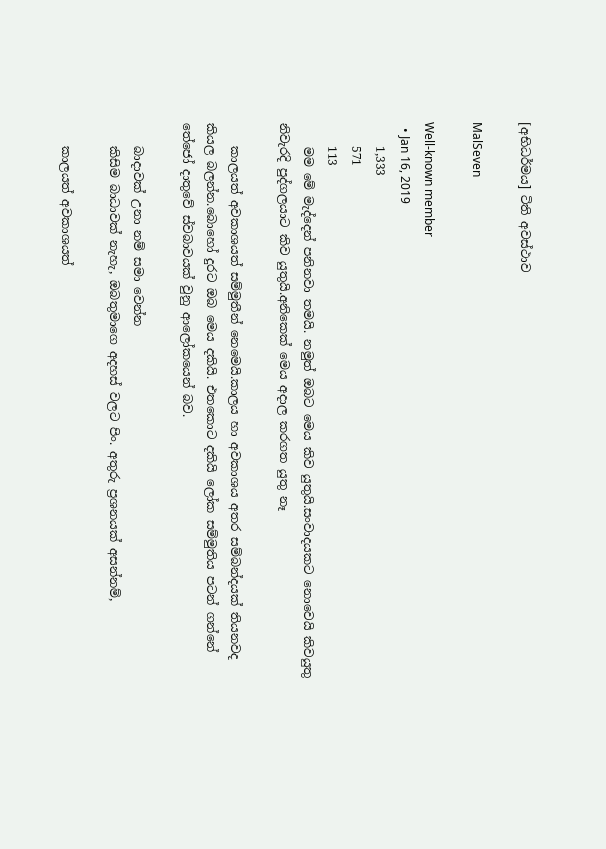[අභිධර්මය] ටිති අවස්ථාව

MalSeven

Well-known member
  • Jan 16, 2019
    1,333
    571
    113
    මම මේ මැද්දෙන් පනිනවා තමයි. නමුත් ඔබට මෙය කිව යුතුයි.සංවාදයකට නොවෙයි කිවයුතු නිවැරදි පුද්ගලයාට කිව යුතුයි.අනිකෙක් මෙය අදාල කරගත යුතු නෑ

    කාලයත් අවකාශයත් සම්මුතීන් නෙමෙයි.කාලය හා අවකාශය අතර සම්බන්දයක් තියනවද කියල බලන්න.බොහෝ දුරට ඔබ මෙය දකියි. එතකොට දකියි ලෝක සම්මුතිය පටන් ගන්නේ තේජෝ දාතුවේ ස්වබාවයක් වුනු ආලෝකයෙන් බව.

    බාදාවක් උනා නම් සමා වෙන්න
    කිසිම බාධාවක් නැහැ, ඔබතුමාගෙ අදහස් වලට පිං. අතුරු ප්‍රශනයක් අසන්නම්,

    කාලයත් අවකාශයත්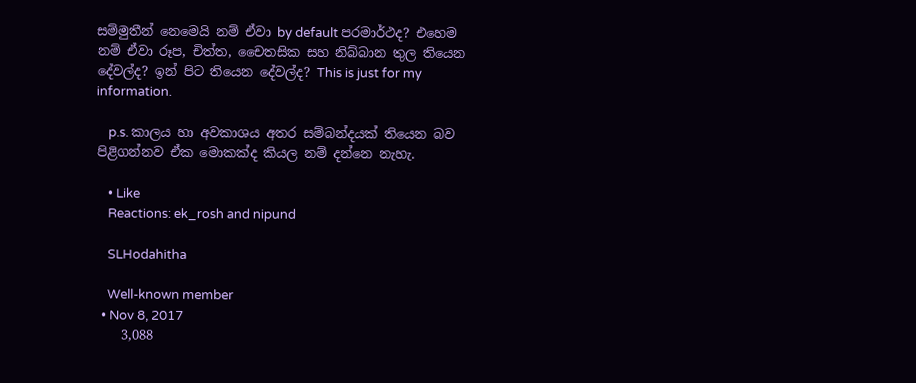සම්මුතීන් නෙමෙයි නම් ඒවා by default පරමාර්ථද? එහෙම නම් ඒවා රූප, චිත්ත, චෛතසික සහ නිබ්බාන තුල තියෙන දේවල්ද? ඉන් පිට තියෙන දේවල්ද? This is just for my information.

    p.s. කාලය හා අවකාශය අතර සම්බන්දයක් තියෙන බව පිළිගන්නව ඒක මොකක්ද කියල නම් දන්නෙ නැහැ.

    • Like
    Reactions: ek_rosh and nipund

    SLHodahitha

    Well-known member
  • Nov 8, 2017
    3,088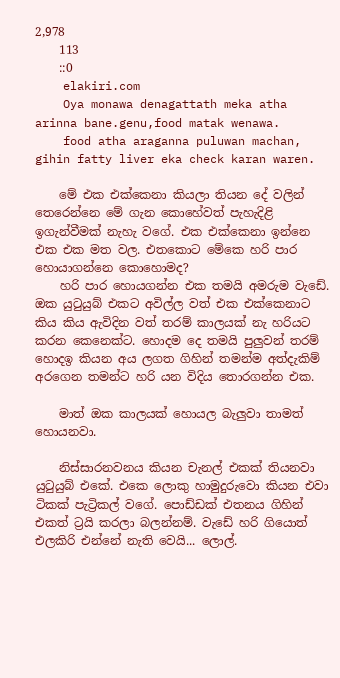2,978
    113
    ::0
    elakiri.com
    Oya monawa denagattath meka atha arinna bane.genu,food matak wenawa.
    food atha araganna puluwan machan, gihin fatty liver eka check karan waren.

    මේ එක එක්කෙනා කියලා තියන දේ වලින් තෙරෙන්නෙ මේ ගැන කොහේවත් පැහැදිළි ඉගැන්වීමක් නැහැ වගේ. එක එක්කෙනා ඉන්නෙ එක එක මත වල. එතකොට මේකෙ හරි පාර හොයාගන්නෙ කොහොමද?
    හරි පාර හොයගන්න එක තමයි අමරුම වැඩේ. ඔක යුටුයුබ් එකට අවිල්ල වත් එක එක්කෙනාට කිය කිය ඇවිදින වත් තරම් කාලයක් නැ හරියට කරන කෙනෙක්ට. හොදම දෙ තමයි පුලුවන් තරම් හොදඉ කියන අය ලගත ගිහින් තමන්ම අත්දැකිම් අරගෙන තමන්ට හරි යන විදිය තොරගන්න එක.

    මාත් ඔක කාලයක් හොයල බැලුවා තාමත් හොයනවා.

    නිස්සාරනවනය කියන චැනල් එකක් තියනවා යුටුයුබ් එකේ. එකෙ ලොකු හාමුදුරුවො කියන එවා ටිකක් පැට්‍රිකල් වගේ. පොඩ්ඩක් එතනය ගිහින් එකත් ට්‍රයි කරලා බලන්නම්. වැඩේ හරි ගියොත් එලකිරි එන්නේ නැති වෙයි... ලොල්.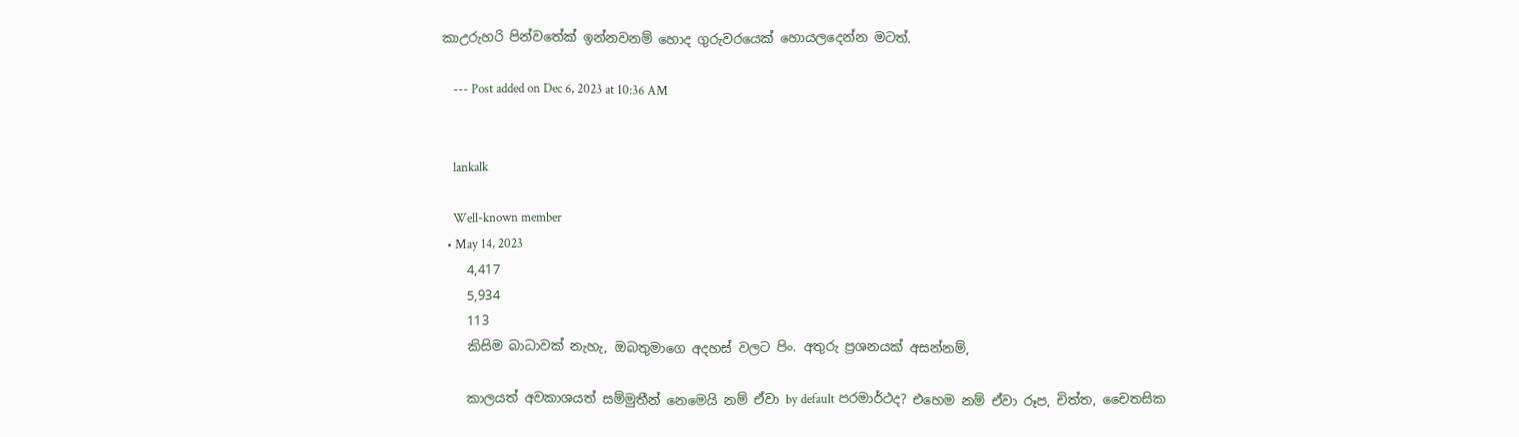කාඋරුහරි පින්වතේක් ඉන්නවනම් හොද ගුරුවරයෙක් හොයලදෙන්න මටත්.

    --- Post added on Dec 6, 2023 at 10:36 AM


    lankalk

    Well-known member
  • May 14, 2023
    4,417
    5,934
    113
    කිසිම බාධාවක් නැහැ, ඔබතුමාගෙ අදහස් වලට පිං. අතුරු ප්‍රශනයක් අසන්නම්,

    කාලයත් අවකාශයත් සම්මුතීන් නෙමෙයි නම් ඒවා by default පරමාර්ථද? එහෙම නම් ඒවා රූප, චිත්ත, චෛතසික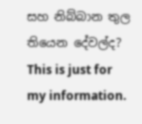සහ නිබ්බාන තුල තියෙන දේවල්ද? This is just for my information.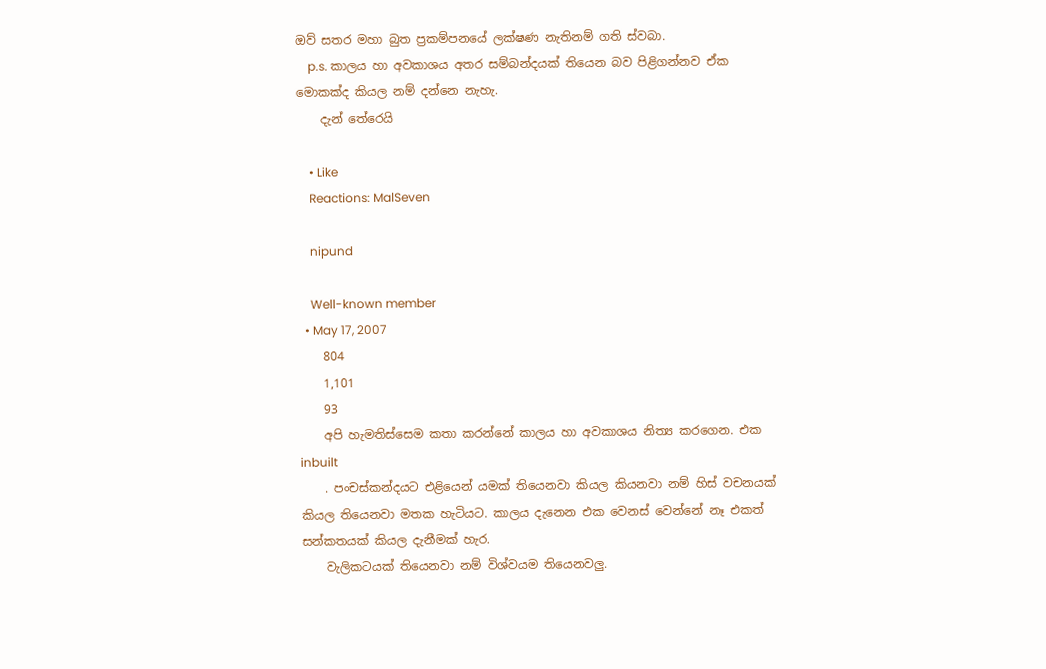ඔව් සතර මහා බුත ප්‍රකම්පනයේ ලක්ෂණ නැතිනම් ගති ස්වබා.
    p.s. කාලය හා අවකාශය අතර සම්බන්දයක් තියෙන බව පිළිගන්නව ඒක මොකක්ද කියල නම් දන්නෙ නැහැ.
    දැන් තේරෙයි

    • Like
    Reactions: MalSeven

    nipund

    Well-known member
  • May 17, 2007
    804
    1,101
    93
    අපි හැමතිස්සෙම කතා කරන්නේ කාලය හා අවකාශය නිත්‍ය කරගෙන. එක inbuilt
    . පංචස්කන්දයට එළියෙන් යමක් තියෙනවා කියල කියනවා නම් හිස් වචනයක් කියල තියෙනවා මතක හැටියට. කාලය දැනෙන එක වෙනස් වෙන්නේ නෑ එකත් සන්කතයක් කියල දැනීමක් හැර.
    වැලිකටයක් තියෙනවා නම් විශ්වයම තියෙනවලු.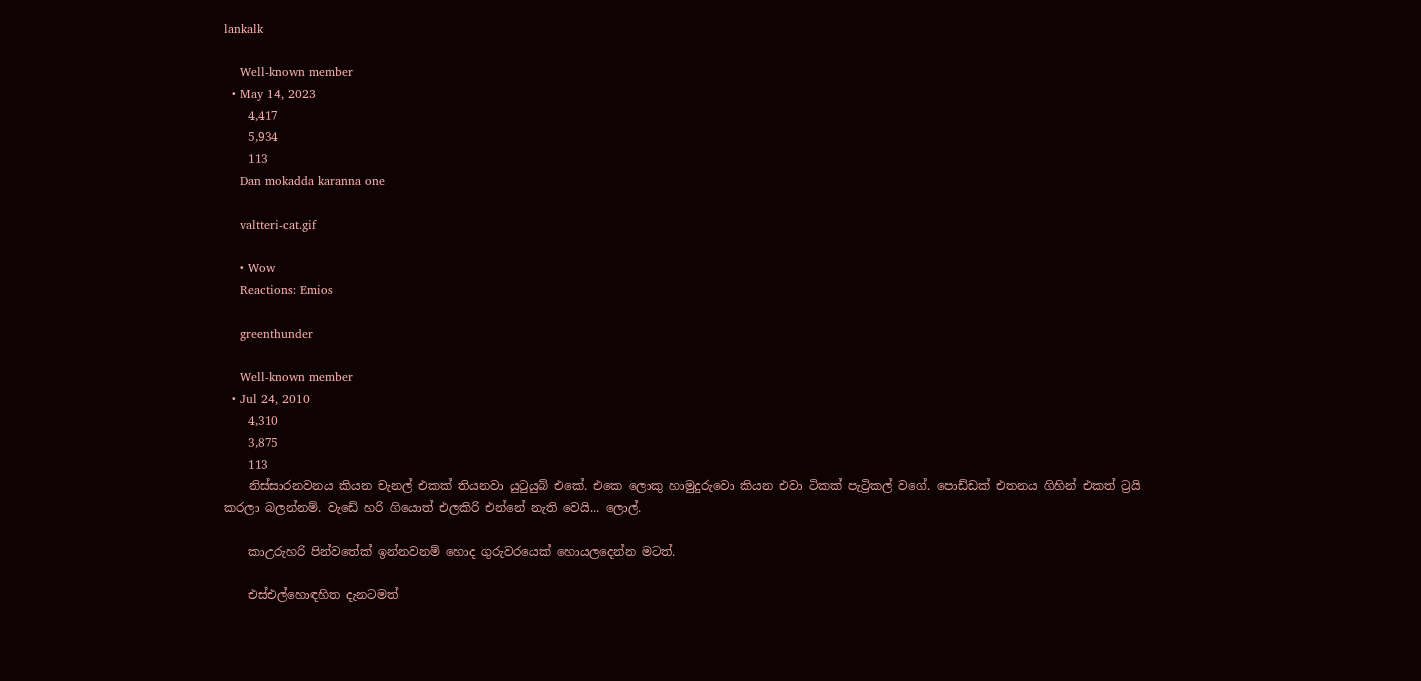lankalk

    Well-known member
  • May 14, 2023
    4,417
    5,934
    113
    Dan mokadda karanna one

    valtteri-cat.gif

    • Wow
    Reactions: Emios

    greenthunder

    Well-known member
  • Jul 24, 2010
    4,310
    3,875
    113
    නිස්සාරනවනය කියන චැනල් එකක් තියනවා යුටුයුබ් එකේ. එකෙ ලොකු හාමුදුරුවො කියන එවා ටිකක් පැට්‍රිකල් වගේ. පොඩ්ඩක් එතනය ගිහින් එකත් ට්‍රයි කරලා බලන්නම්. වැඩේ හරි ගියොත් එලකිරි එන්නේ නැති වෙයි... ලොල්.

    කාඋරුහරි පින්වතේක් ඉන්නවනම් හොද ගුරුවරයෙක් හොයලදෙන්න මටත්.

    එස්එල්හොඳහිත දැනටමත්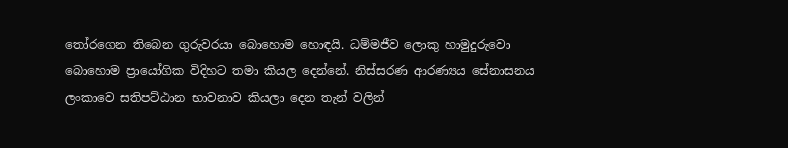තෝරගෙන තිබෙන ගුරුවරයා බොහොම හොඳයි. ධම්මජීව ලොකු හාමුදුරුවො බොහොම ප්‍රායෝගික විදිහට තමා කියල දෙන්නේ. නිස්සරණ ආරණ්‍යය සේනාසනය ලංකාවෙ සතිපට්ඨාන භාවනාව කියලා දෙන තැන් වලින්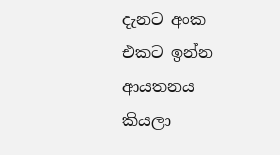දැනට අංක එකට ඉන්න ආයතනය කියලා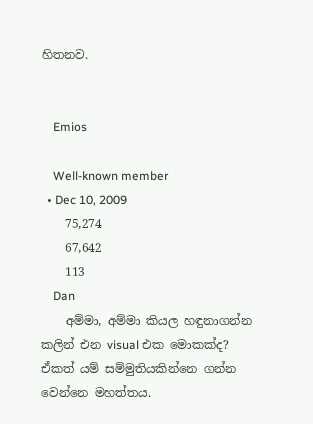හිතනව.


    Emios

    Well-known member
  • Dec 10, 2009
    75,274
    67,642
    113
    Dan
    අම්මා, අම්මා කියල හඳුනාගන්න කලින් එන visual එක මොකක්ද? ඒකත් යම් සම්මුතියකින්නෙ ගන්න වෙන්නෙ මහත්තය.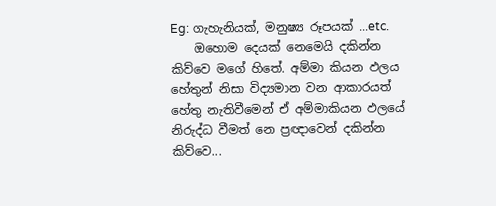Eg: ගැහැනියක්, මනුෂ්‍ය රූපයක් ...etc.
    ඔහොම දෙයක් නෙමෙයි දකින්න කිව්වෙ මගේ හිතේ. අම්මා කියන ඵලය හේතුන් නිසා විද්‍යමාන වන ආකාරයත් හේතු නැතිවීමෙන් ඒ අම්මාකියන ඵලයේ නිරුද්ධ වීමත් නෙ ප්‍රඥාවෙන් දකින්න කිව්වෙ...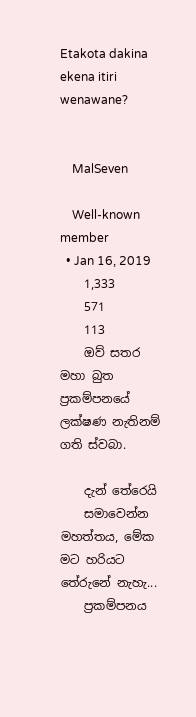Etakota dakina ekena itiri wenawane?


    MalSeven

    Well-known member
  • Jan 16, 2019
    1,333
    571
    113
    ඔව් සතර මහා බුත ප්‍රකම්පනයේ ලක්ෂණ නැතිනම් ගති ස්වබා.

    දැන් තේරෙයි
    සමාවෙන්න මහත්තය, මේක මට හරියට තේරුනේ නැහැ...
    ප්‍රකම්පනය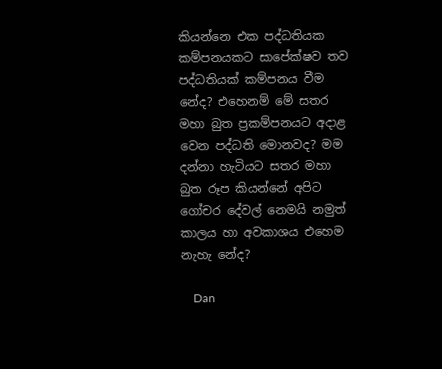කියන්නෙ එක පද්ධතියක කම්පනයකට සාපේක්ෂව තව පද්ධතියක් කම්පනය වීම නේද? එහෙනම් මේ සතර මහා බුත ප්‍රකම්පනයට අදාළ වෙන පද්ධති මොනවද? මම දන්නා හැටියට සතර මහා බුත රූප කියන්නේ අපිට ගෝචර දේවල් නෙමයි නමුත් කාලය හා අවකාශය එහෙම නැහැ නේද?

    Dan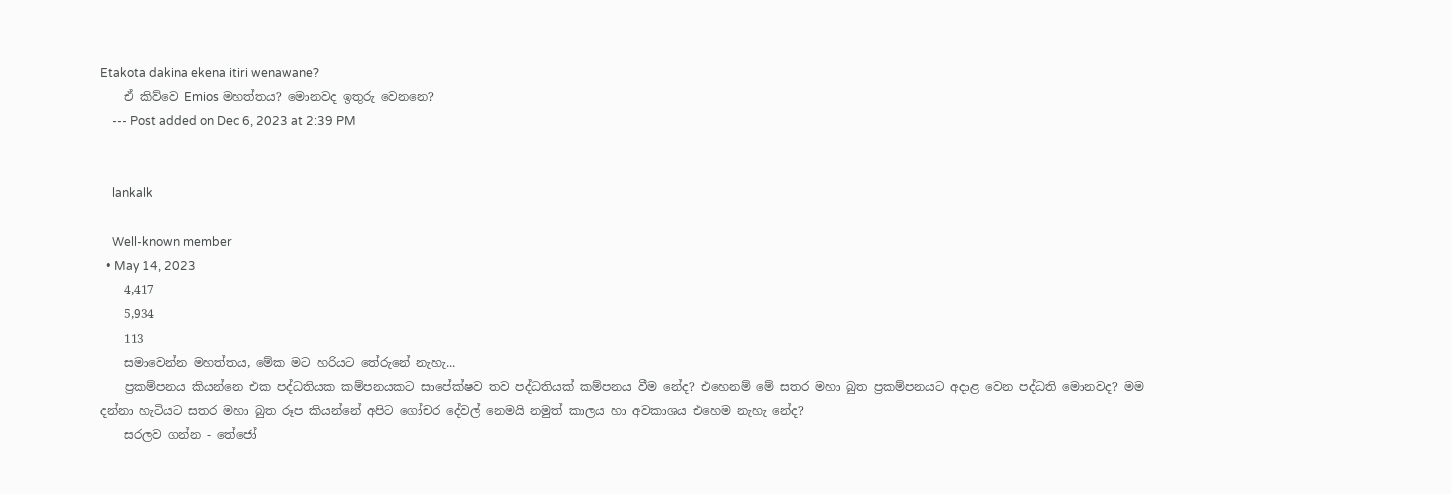Etakota dakina ekena itiri wenawane?
    ඒ කිව්වෙ Emios මහත්තය? මොනවද ඉතුරු වෙනනෙ?
    --- Post added on Dec 6, 2023 at 2:39 PM


    lankalk

    Well-known member
  • May 14, 2023
    4,417
    5,934
    113
    සමාවෙන්න මහත්තය, මේක මට හරියට තේරුනේ නැහැ...
    ප්‍රකම්පනය කියන්නෙ එක පද්ධතියක කම්පනයකට සාපේක්ෂව තව පද්ධතියක් කම්පනය වීම නේද? එහෙනම් මේ සතර මහා බුත ප්‍රකම්පනයට අදාළ වෙන පද්ධති මොනවද? මම දන්නා හැටියට සතර මහා බුත රූප කියන්නේ අපිට ගෝචර දේවල් නෙමයි නමුත් කාලය හා අවකාශය එහෙම නැහැ නේද?
    සරලව ගන්න - තේජෝ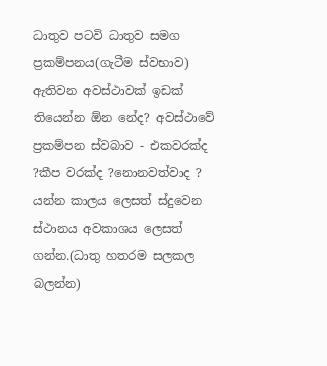ධාතුව පටවි ධාතුව සමග ප්‍රකම්පනය(ගැටීම ස්වභාව) ඇතිවන අවස්ථාවක් ඉඩක් තියෙන්න ඕන නේද? අවස්ථාවේ ප්‍රකම්පන ස්වබාව - එකවරක්ද ?කීප වරක්ද ?නොනවත්වාද ? යන්න කාලය ලෙසත් ස්දුවෙන ස්ථානය අවකාශය ලෙසත් ගන්න.(ධාතු හතරම සලකල බලන්න)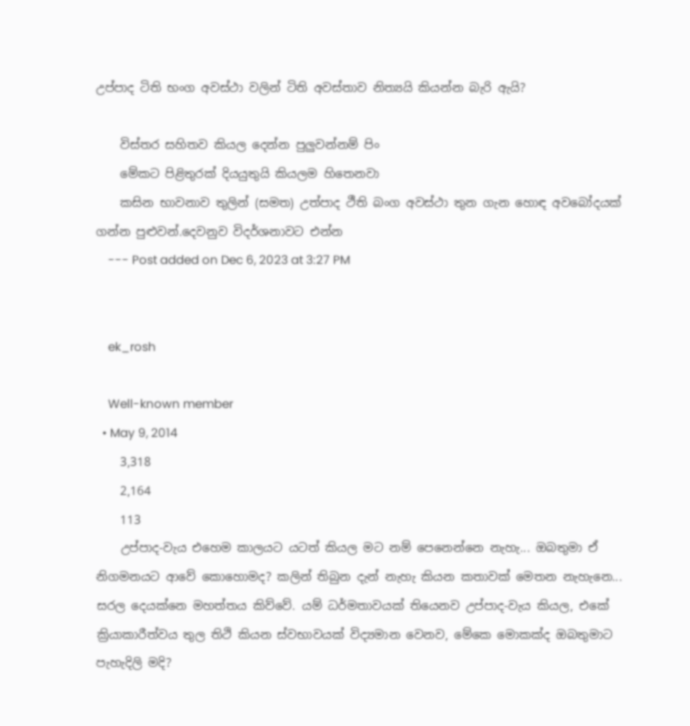උප්පාද ටිති භංග අවස්ථා වලින් ටිති අවස්තාව නිත්‍යයි කියන්න බැරි ඇයි?

    විස්තර සහිතව කියල දෙන්න පුලුවන්නම් පිං
    මේකට පිළිතුරක් දියයුතුයි කියලම හිතෙනවා
    කසින භාවනාව තුලින් (සමත) උත්පාද ථීති බංග අවස්ථා තුන ගැන හොඳ අවබෝදයක් ගන්න පුළුවන්.දෙවනුව විදර්ශනාවට එන්න
    --- Post added on Dec 6, 2023 at 3:27 PM


    ek_rosh

    Well-known member
  • May 9, 2014
    3,318
    2,164
    113
    උප්පාද-වැය එහෙම කාලයට යටත් කියල මට නම් පෙනෙන්නෙ නැහැ... ඔබතුමා ඒ නිගමනයට ආවේ කොහොමද? කලින් තිබුන දැන් නැහැ කියන කතාවක් මෙතන නැහැනෙ... සරල දෙයක්නෙ මහත්තය කිව්වේ. යම් ධර්මතාවයක් තියෙනව උප්පාද-වැය කියල, එකේ ක්‍රියාකාරීත්වය තුල තිථි කියන ස්වභාවයක් විද්‍යමාන වෙනව, මේකෙ මොකක්ද ඔබතුමාට පැහැදිලි මදි?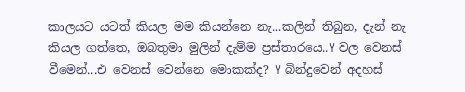කාලයට යටත් කියල මම කියන්නෙ නැ...කලින් තිබුන, දැන් නැ කියල ගත්තෙ, ඔබතුමා මුලින් දැම්ම ප්‍රස්තාරයෙ..Y වල වෙනස් වීමෙන්...එ වෙනස් වෙන්නෙ මොකක්ද? Y බින්දුවෙන් අදහස්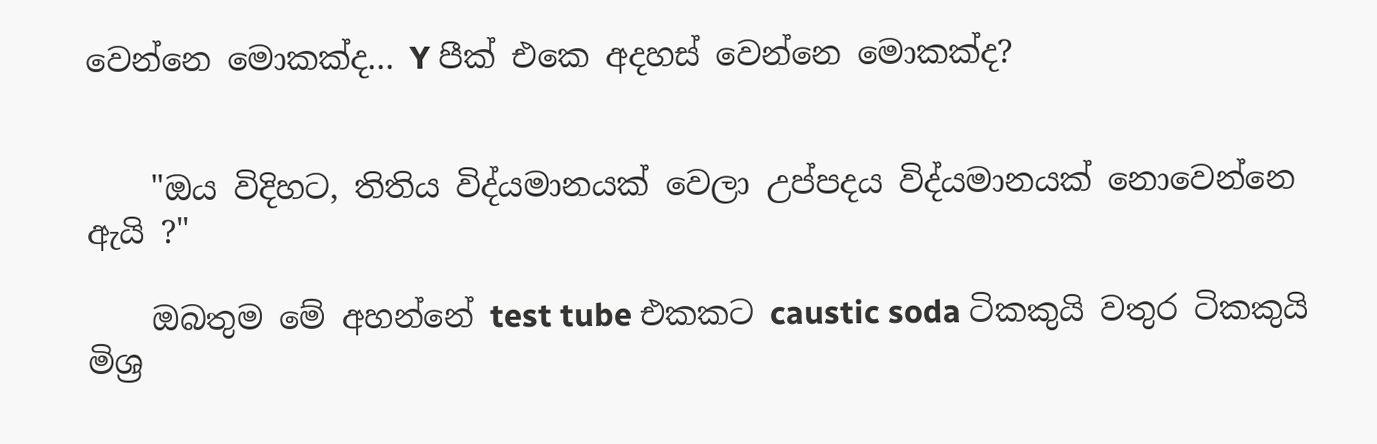වෙන්නෙ මොකක්ද... Y පීක් එකෙ අදහස් වෙන්නෙ මොකක්ද?


    "ඔය විදිහට, තිතිය විද්යමානයක් වෙලා උප්පදය විද්යමානයක් නොවෙන්නෙ ඇයි ?"

    ඔබතුම මේ අහන්නේ test tube එකකට caustic soda ටිකකුයි වතුර ටිකකුයි මිශ්‍ර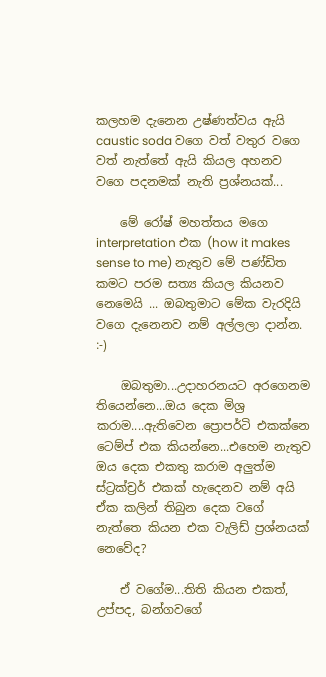කලහම දැනෙන උෂ්ණත්වය ඇයි caustic soda වගෙ වත් වතුර වගෙ වත් නැත්තේ ඇයි කියල අහනව වගෙ පදනමක් නැති ප්‍රශ්නයක්...

    මේ රෝෂ් මහත්තය මගෙ interpretation එක (how it makes sense to me) නැතුව මේ පණ්ඩිත කමට පරම සත්‍ය කියල කියනව නෙමෙයි ... ඔබතුමාට මේක වැරදියි වගෙ දැනෙනව නම් අල්ලලා දාන්න. :-)

    ඔබතුමා...උදාහරනයට අරගෙනම තියෙන්නෙ...ඔය දෙක මිශ්‍ර කරාම....ඇතිවෙන ප්‍රොපර්ටි එකක්නෙ ටෙම්ප් එක කියන්නෙ...එහෙම නැතුව ඔය දෙක එකතු කරාම අලුත්ම ස්ට්‍රක්ච්‍රර් එකක් හැදෙනව නම් අයි ඒක කලින් තිබුන දෙක වගේ නැත්තෙ කියන එක වැලිඩ් ප්‍රශ්නයක් නෙවේද?

    ඒ වගේම...තිති කියන එකත්, උප්පද, බන්ගවගේ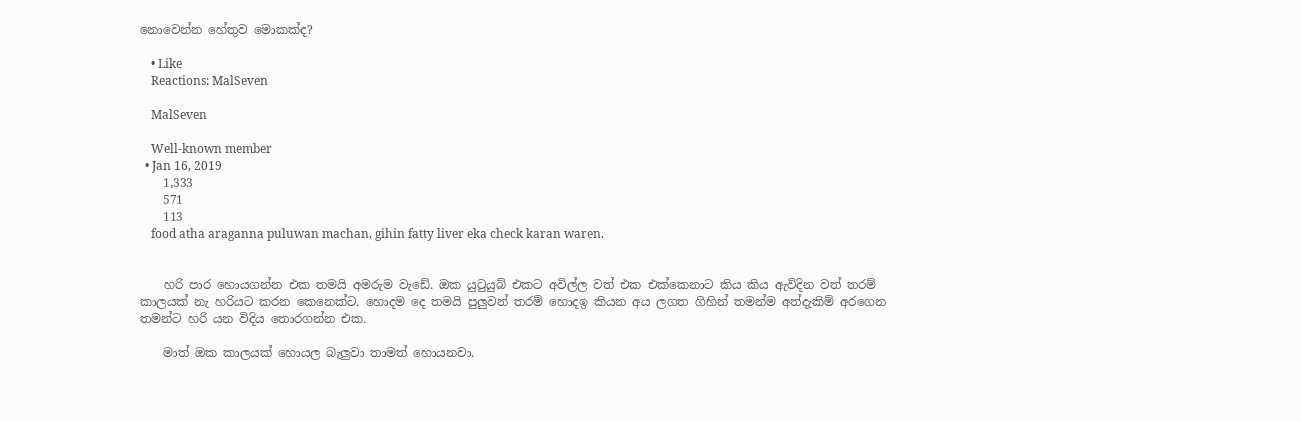නොවෙන්න හේතුව මොකක්ද?

    • Like
    Reactions: MalSeven

    MalSeven

    Well-known member
  • Jan 16, 2019
    1,333
    571
    113
    food atha araganna puluwan machan, gihin fatty liver eka check karan waren.


    හරි පාර හොයගන්න එක තමයි අමරුම වැඩේ. ඔක යුටුයුබ් එකට අවිල්ල වත් එක එක්කෙනාට කිය කිය ඇවිදින වත් තරම් කාලයක් නැ හරියට කරන කෙනෙක්ට. හොදම දෙ තමයි පුලුවන් තරම් හොදඉ කියන අය ලගත ගිහින් තමන්ම අත්දැකිම් අරගෙන තමන්ට හරි යන විදිය තොරගන්න එක.

    මාත් ඔක කාලයක් හොයල බැලුවා තාමත් හොයනවා.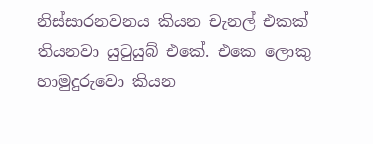නිස්සාරනවනය කියන චැනල් එකක් තියනවා යුටුයුබ් එකේ. එකෙ ලොකු හාමුදුරුවො කියන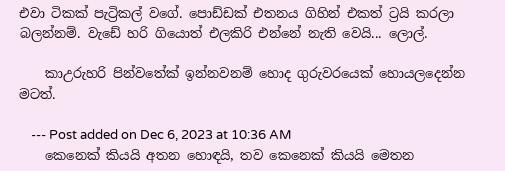එවා ටිකක් පැට්‍රිකල් වගේ. පොඩ්ඩක් එතනය ගිහින් එකත් ට්‍රයි කරලා බලන්නම්. වැඩේ හරි ගියොත් එලකිරි එන්නේ නැති වෙයි... ලොල්.

    කාඋරුහරි පින්වතේක් ඉන්නවනම් හොද ගුරුවරයෙක් හොයලදෙන්න මටත්.

    --- Post added on Dec 6, 2023 at 10:36 AM
    කෙනෙක් කියයි අතන හොඳයි, තව කෙනෙක් කියයි මෙතන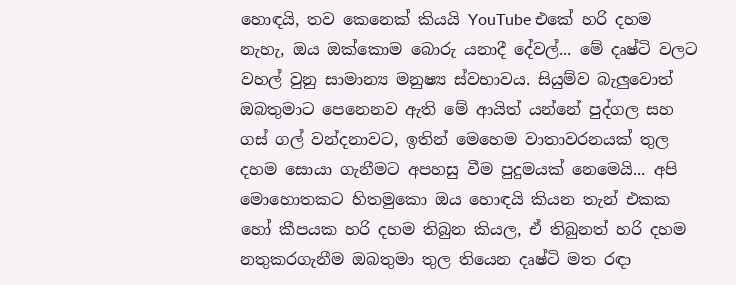හොඳයි, තව කෙනෙක් කියයි YouTube එකේ හරි දහම නැහැ, ඔය ඔක්කොම බොරු යනාදී දේවල්... මේ දෘෂ්ටි වලට වහල් වුනු සාමාන්‍ය මනුෂ්‍ය ස්වභාවය. සියුම්ව බැලුවොත් ඔබතුමාට පෙනෙනව ඇති මේ ආයිත් යන්නේ පුද්ගල සහ ගස් ගල් වන්දනාවට, ඉතින් මෙහෙම වාතාවරනයක් තුල දහම සොයා ගැනීමට අපහසු වීම පුදුමයක් නෙමෙයි... අපි මොහොතකට හිතමුකො ඔය හොඳයි කියන තැන් එකක හෝ කීපයක හරි දහම තිබුන කියල, ඒ තිබුනත් හරි දහම නතුකරගැනීම ඔබතුමා තුල තියෙන දෘෂ්ටි මත රඳා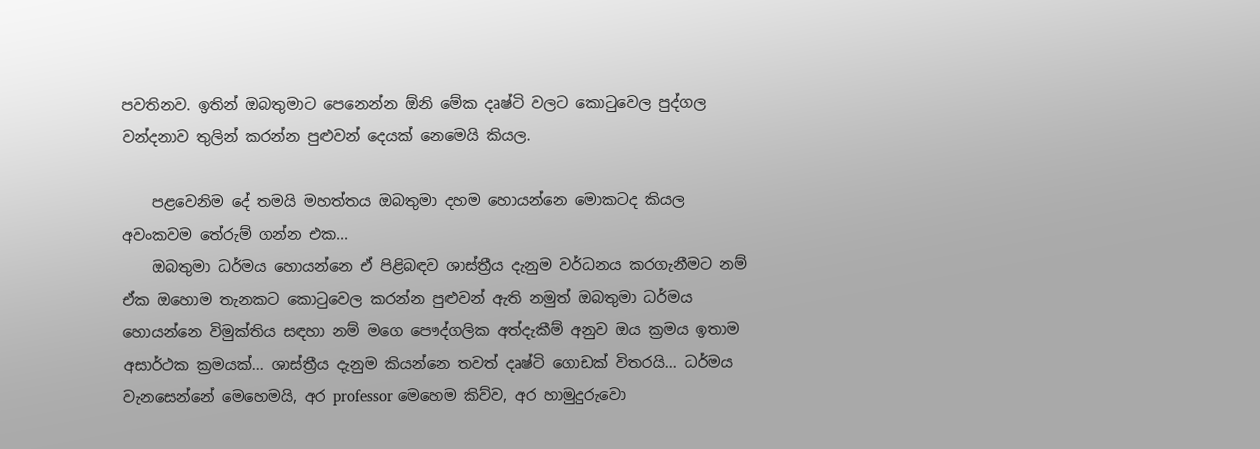පවතිනව. ඉතින් ඔබතුමාට පෙනෙන්න ඕනි මේක දෘෂ්ටි වලට කොටුවෙල පුද්ගල වන්දනාව තුලින් කරන්න පුළුවන් දෙයක් නෙමෙයි කියල.

    පළවෙනිම දේ තමයි මහත්තය ඔබතුමා දහම හොයන්නෙ මොකටද කියල අවංකවම තේරුම් ගන්න එක...
    ඔබතුමා ධර්මය හොයන්නෙ ඒ පිළිබඳව ශාස්ත්‍රීය දැනුම වර්ධනය කරගැනීමට නම් ඒක ඔහොම තැනකට කොටුවෙල කරන්න පුළුවන් ඇති නමුත් ඔබතුමා ධර්මය හොයන්නෙ විමුක්තිය සඳහා නම් මගෙ පෞද්ගලික අත්දැකීම් අනුව ඔය ක්‍රමය ඉතාම අසාර්ථක ක්‍රමයක්... ශාස්ත්‍රීය දැනුම කියන්නෙ තවත් දෘෂ්ටි ගොඩක් විතරයි... ධර්මය වැනසෙන්නේ මෙහෙමයි, අර professor මෙහෙම කිව්ව, අර හාමුදුරුවො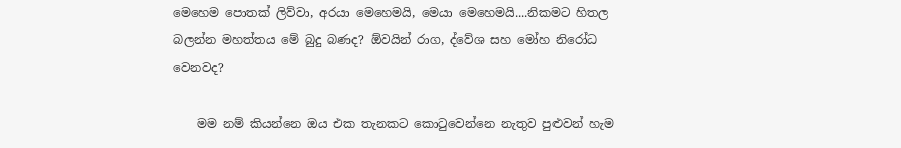මෙහෙම පොතක් ලිව්වා, අරයා මෙහෙමයි, මෙයා මෙහෙමයි....නිකමට හිතල බලන්න මහත්තය මේ බුදු බණද? ඕවයින් රාග, ද්වේශ සහ මෝහ නිරෝධ වෙනවද?

    මම නම් කියන්නෙ ඔය එක තැනකට කොටුවෙන්නෙ නැතුව පුළුවන් හැම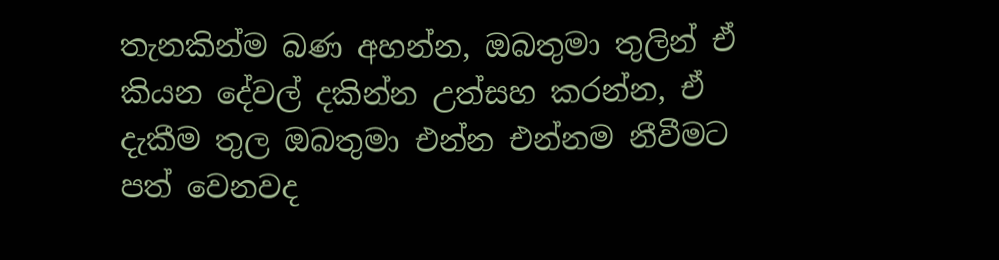තැනකින්ම බණ අහන්න, ඔබතුමා තුලින් ඒ කියන දේවල් දකින්න උත්සහ කරන්න, ඒ දැකීම තුල ඔබතුමා එන්න එන්නම නීවීමට පත් වෙනවද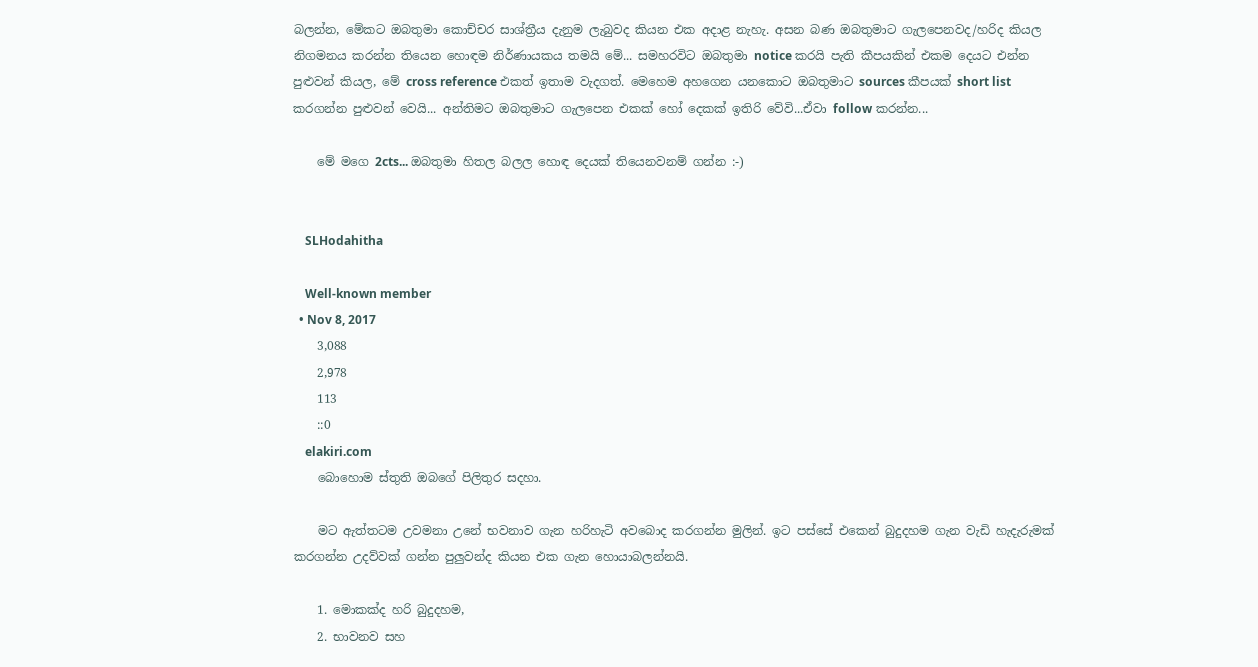බලන්න, මේකට ඔබතුමා කොච්චර සාශ්ත්‍රීය දැනුම ලැබුවද කියන එක අදාළ නැහැ. අසන බණ ඔබතුමාට ගැලපෙනවද/හරිද කියල නිගමනය කරන්න තියෙන හොඳම නිර්ණායකය තමයි මේ... සමහරවිට ඔබතුමා notice කරයි පැති කීපයකින් එකම දෙයට එන්න පුළුවන් කියල, මේ cross reference එකත් ඉතාම වැදගත්. මෙහෙම අහගෙන යනකොට ඔබතුමාට sources කීපයක් short list කරගන්න පුළුවන් වෙයි... අන්තිමට ඔබතුමාට ගැලපෙන එකක් හෝ දෙකක් ඉතිරි වේවි...ඒවා follow කරන්න...

    මේ මගෙ 2cts... ඔබතුමා හිතල බලල හොඳ දෙයක් තියෙනවනම් ගන්න :-)


    SLHodahitha

    Well-known member
  • Nov 8, 2017
    3,088
    2,978
    113
    ::0
    elakiri.com
    බොහොම ස්තුති ඔබගේ පිලිතුර සදහා.

    මට ඇත්තටම උවමනා උනේ භවනාව ගැන හරිහැටි අවබොද කරගන්න මුලින්. ඉට පස්සේ එකෙන් බුදුදහම ගැන වැඩි හැදැරුමක් කරගන්න උදව්වක් ගන්න පුලුවන්ද කියන එක ගැන හොයාබලන්නයි.

    1. මොකක්ද හරි බුදුදහම,
    2. භාවනව සහ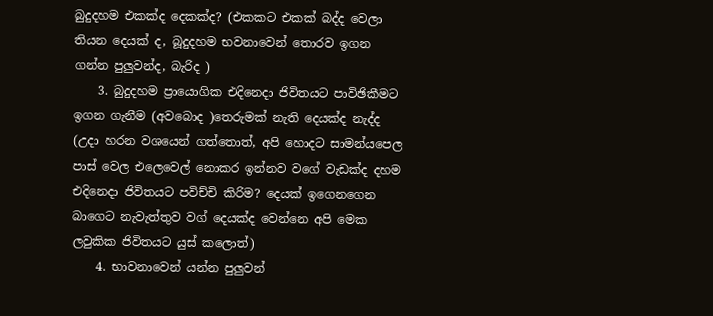බුදුදහම එකක්ද දෙකක්ද? (එකකට එකක් බද්ද වෙලා තියන දෙයක් ද, බූදුදහම භවනාවෙන් තොරව ඉගන ගන්න පුලුවන්ද, බැරිද )
    3. බුදුදහම ප්‍රායොගික එදිනෙදා ජිවිතයට පාවිඡිකීමට ඉගන ගැනීම (අවබොද )තෙරුමක් නැති දෙයක්ද නැද්ද (උදා හරන වශයෙන් ගත්තොත්, අපි හොදට සාමන්යපෙල පාස් වෙල එලෙවෙල් නොකර ඉන්නව වගේ වැඩක්ද දහම එදිනෙදා ජිවිතයට පවිච්චි කිරිම? දෙයක් ඉගෙනගෙන බාගෙට නැවැත්තුව වග් දෙයක්ද වෙන්නෙ අපි මෙක ලවුකික ජිවිතයට යුස් කලොත්)
    4. භාවනාවෙන් යන්න පුලුවන්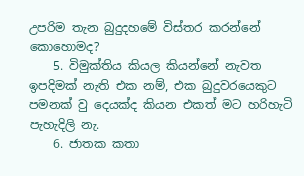උපරිම තැන බුදුදහමේ විස්තර කරන්නේ කොහොමද?
    5. විමුක්තිය කියල කියන්නේ නැවත ඉපදිමක් නැති එක නම්, එක බුදුවරයෙකුට පමනක් වු දෙයක්ද කියන එකත් මට හරිහැටි පැහැදිලි නැ.
    6. ජාතක කතා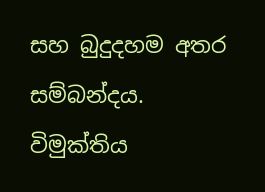සහ බුදුදහම අතර සම්බන්දය. විමුක්තිය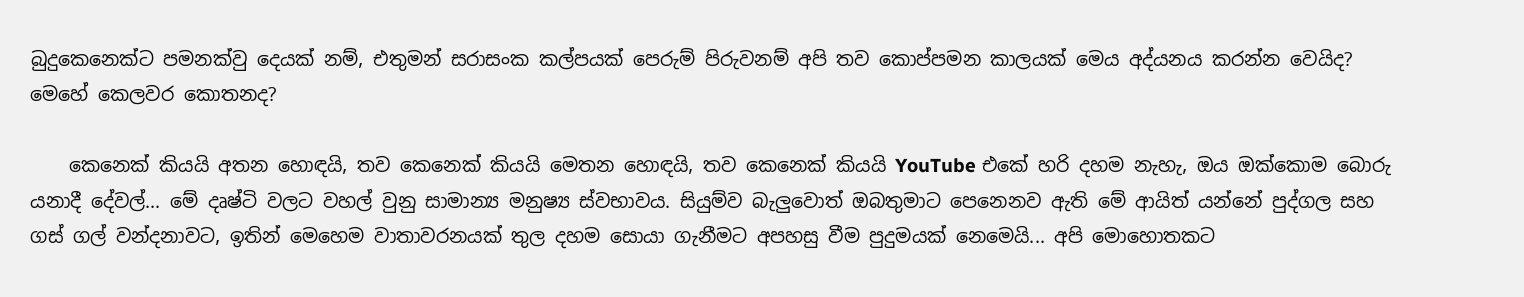බුදුකෙනෙක්ට පමනක්වු දෙයක් නම්, එතුමන් සරාසංක කල්පයක් පෙරුම් පිරුවනම් අපි තව කොප්පමන කාලයක් මෙය අද්යනය කරන්න වෙයිද? මෙහේ කෙලවර කොතනද?

    කෙනෙක් කියයි අතන හොඳයි, තව කෙනෙක් කියයි මෙතන හොඳයි, තව කෙනෙක් කියයි YouTube එකේ හරි දහම නැහැ, ඔය ඔක්කොම බොරු යනාදී දේවල්... මේ දෘෂ්ටි වලට වහල් වුනු සාමාන්‍ය මනුෂ්‍ය ස්වභාවය. සියුම්ව බැලුවොත් ඔබතුමාට පෙනෙනව ඇති මේ ආයිත් යන්නේ පුද්ගල සහ ගස් ගල් වන්දනාවට, ඉතින් මෙහෙම වාතාවරනයක් තුල දහම සොයා ගැනීමට අපහසු වීම පුදුමයක් නෙමෙයි... අපි මොහොතකට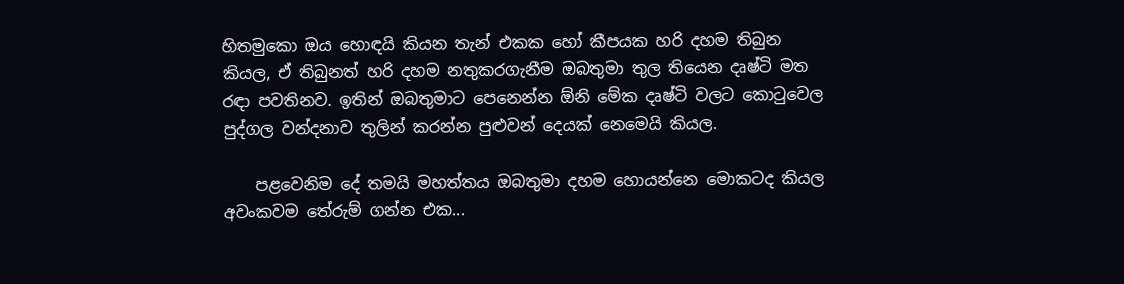හිතමුකො ඔය හොඳයි කියන තැන් එකක හෝ කීපයක හරි දහම තිබුන කියල, ඒ තිබුනත් හරි දහම නතුකරගැනීම ඔබතුමා තුල තියෙන දෘෂ්ටි මත රඳා පවතිනව. ඉතින් ඔබතුමාට පෙනෙන්න ඕනි මේක දෘෂ්ටි වලට කොටුවෙල පුද්ගල වන්දනාව තුලින් කරන්න පුළුවන් දෙයක් නෙමෙයි කියල.

    පළවෙනිම දේ තමයි මහත්තය ඔබතුමා දහම හොයන්නෙ මොකටද කියල අවංකවම තේරුම් ගන්න එක...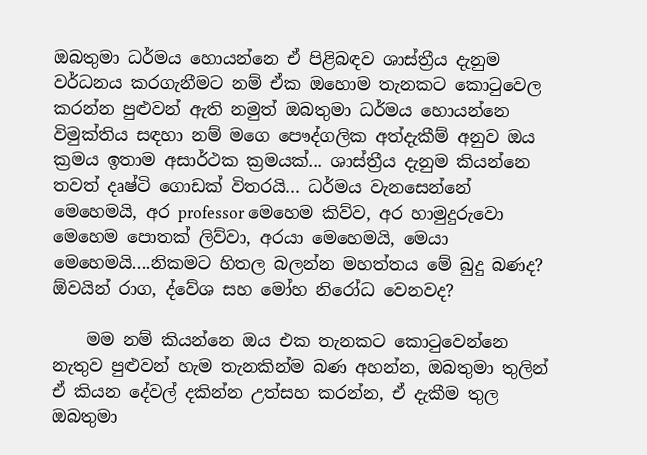ඔබතුමා ධර්මය හොයන්නෙ ඒ පිළිබඳව ශාස්ත්‍රීය දැනුම වර්ධනය කරගැනීමට නම් ඒක ඔහොම තැනකට කොටුවෙල කරන්න පුළුවන් ඇති නමුත් ඔබතුමා ධර්මය හොයන්නෙ විමුක්තිය සඳහා නම් මගෙ පෞද්ගලික අත්දැකීම් අනුව ඔය ක්‍රමය ඉතාම අසාර්ථක ක්‍රමයක්... ශාස්ත්‍රීය දැනුම කියන්නෙ තවත් දෘෂ්ටි ගොඩක් විතරයි... ධර්මය වැනසෙන්නේ මෙහෙමයි, අර professor මෙහෙම කිව්ව, අර හාමුදුරුවො මෙහෙම පොතක් ලිව්වා, අරයා මෙහෙමයි, මෙයා මෙහෙමයි....නිකමට හිතල බලන්න මහත්තය මේ බුදු බණද? ඕවයින් රාග, ද්වේශ සහ මෝහ නිරෝධ වෙනවද?

    මම නම් කියන්නෙ ඔය එක තැනකට කොටුවෙන්නෙ නැතුව පුළුවන් හැම තැනකින්ම බණ අහන්න, ඔබතුමා තුලින් ඒ කියන දේවල් දකින්න උත්සහ කරන්න, ඒ දැකීම තුල ඔබතුමා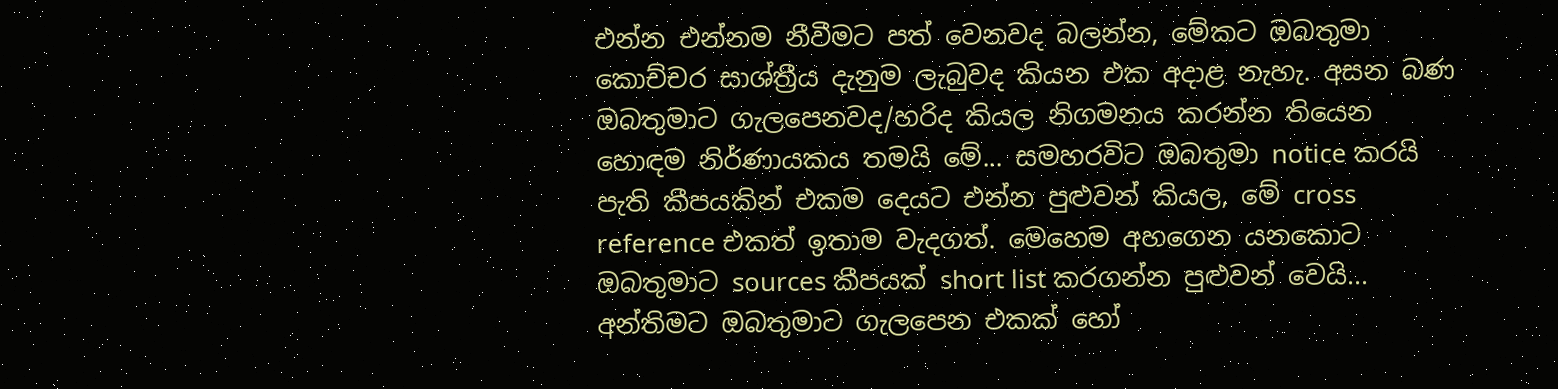එන්න එන්නම නීවීමට පත් වෙනවද බලන්න, මේකට ඔබතුමා කොච්චර සාශ්ත්‍රීය දැනුම ලැබුවද කියන එක අදාළ නැහැ. අසන බණ ඔබතුමාට ගැලපෙනවද/හරිද කියල නිගමනය කරන්න තියෙන හොඳම නිර්ණායකය තමයි මේ... සමහරවිට ඔබතුමා notice කරයි පැති කීපයකින් එකම දෙයට එන්න පුළුවන් කියල, මේ cross reference එකත් ඉතාම වැදගත්. මෙහෙම අහගෙන යනකොට ඔබතුමාට sources කීපයක් short list කරගන්න පුළුවන් වෙයි... අන්තිමට ඔබතුමාට ගැලපෙන එකක් හෝ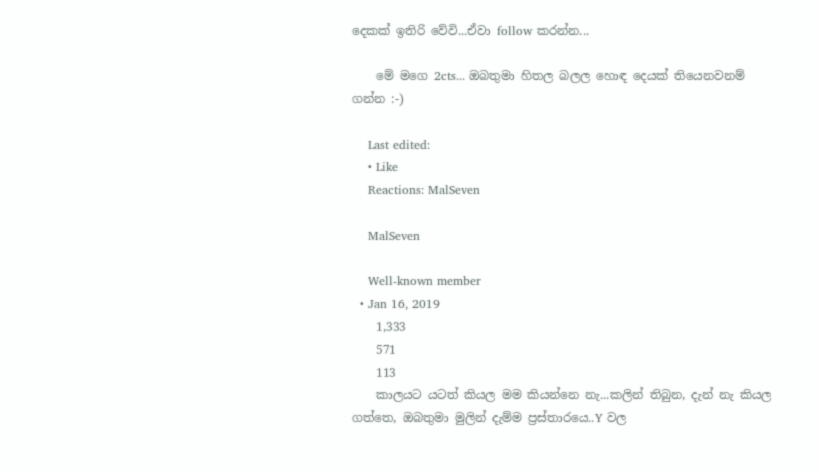දෙකක් ඉතිරි වේවි...ඒවා follow කරන්න...

    මේ මගෙ 2cts... ඔබතුමා හිතල බලල හොඳ දෙයක් තියෙනවනම් ගන්න :-)

    Last edited:
    • Like
    Reactions: MalSeven

    MalSeven

    Well-known member
  • Jan 16, 2019
    1,333
    571
    113
    කාලයට යටත් කියල මම කියන්නෙ නැ...කලින් තිබුන, දැන් නැ කියල ගත්තෙ, ඔබතුමා මුලින් දැම්ම ප්‍රස්තාරයෙ..Y වල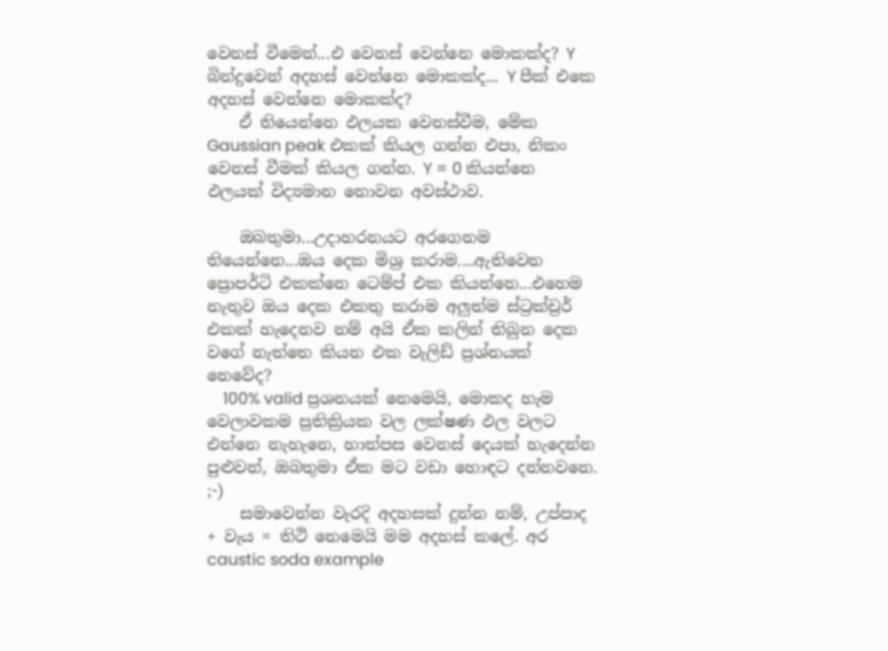වෙනස් වීමෙන්...එ වෙනස් වෙන්නෙ මොකක්ද? Y බින්දුවෙන් අදහස් වෙන්නෙ මොකක්ද... Y පීක් එකෙ අදහස් වෙන්නෙ මොකක්ද?
    ඒ තියෙන්නෙ ඵලයක වෙනස්වීම, මේක Gaussian peak එකක් කියල ගන්න එපා, නිකං වෙනස් වීමක් කියල ගන්න. Y = 0 කියන්නෙ ඵලයක් විද්‍යමාන නොවන අවස්ථාව.

    ඔබතුමා...උදාහරනයට අරගෙනම තියෙන්නෙ...ඔය දෙක මිශ්‍ර කරාම....ඇතිවෙන ප්‍රොපර්ටි එකක්නෙ ටෙම්ප් එක කියන්නෙ...එහෙම නැතුව ඔය දෙක එකතු කරාම අලුත්ම ස්ට්‍රක්ච්‍රර් එකක් හැදෙනව නම් අයි ඒක කලින් තිබුන දෙක වගේ නැත්තෙ කියන එක වැලිඩ් ප්‍රශ්නයක් නෙවේද?
    100% valid ප්‍රශනයක් නෙමෙයි, මොකද හැම වෙලාවකම ප්‍රතික්‍රියක වල ලක්ෂණ ඵල වලට එන්නෙ නැහැනෙ, හාත්පස වෙනස් දෙයක් හැදෙන්න පුළුවන්, ඔබතුමා ඒක මට වඩා හොඳට දන්නවනෙ. ;-)
    සමාවෙන්න වැරදි අදහසක් දුන්න නම්, උප්පාද + වැය = තිථි නෙමෙයි මම අදහස් කලේ. අර caustic soda example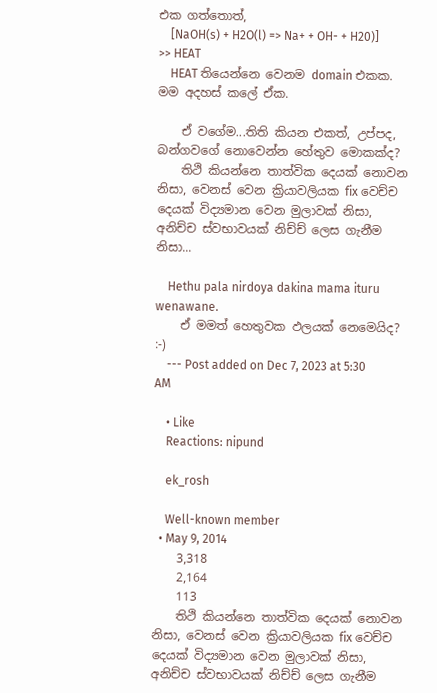එක ගත්තොත්,
    [NaOH(s) + H2O(l) => Na+ + OH- + H20)] >> HEAT
    HEAT තියෙන්නෙ වෙනම domain එකක. මම අදහස් කලේ ඒක.

    ඒ වගේම...තිති කියන එකත්, උප්පද, බන්ගවගේ නොවෙන්න හේතුව මොකක්ද?
    තිථි කියන්නෙ තාත්වික දෙයක් නොවන නිසා, වෙනස් වෙන ක්‍රියාවලියක fix වෙච්ච දෙයක් විද්‍යමාන වෙන මුලාවක් නිසා, අනිච්ච ස්වභාවයක් නිච්ච් ලෙස ගැනීම නිසා...

    Hethu pala nirdoya dakina mama ituru wenawane.
    ඒ මමත් හෙතුවක ඵලයක් නෙමෙයිද? :-)
    --- Post added on Dec 7, 2023 at 5:30 AM

    • Like
    Reactions: nipund

    ek_rosh

    Well-known member
  • May 9, 2014
    3,318
    2,164
    113
    තිථි කියන්නෙ තාත්වික දෙයක් නොවන නිසා, වෙනස් වෙන ක්‍රියාවලියක fix වෙච්ච දෙයක් විද්‍යමාන වෙන මුලාවක් නිසා, අනිච්ච ස්වභාවයක් නිච්ච් ලෙස ගැනීම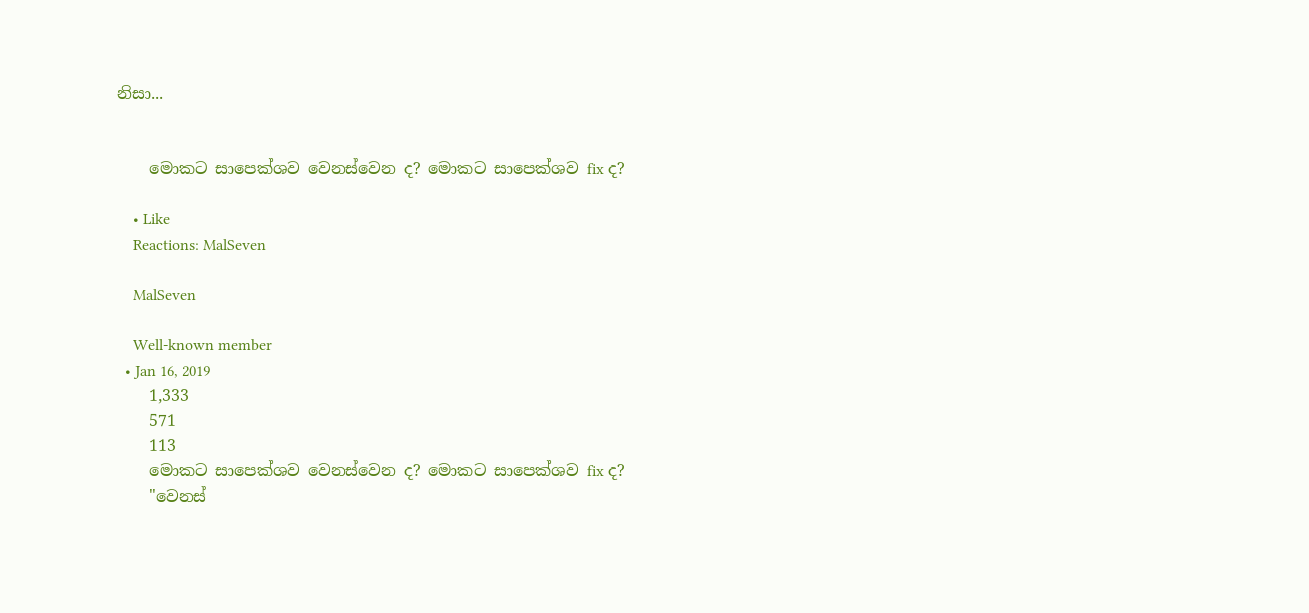නිසා...


    මොකට සාපෙක්ශව වෙනස්වෙන ද? මොකට සාපෙක්ශව fix ද?

    • Like
    Reactions: MalSeven

    MalSeven

    Well-known member
  • Jan 16, 2019
    1,333
    571
    113
    මොකට සාපෙක්ශව වෙනස්වෙන ද? මොකට සාපෙක්ශව fix ද?
    "වෙනස්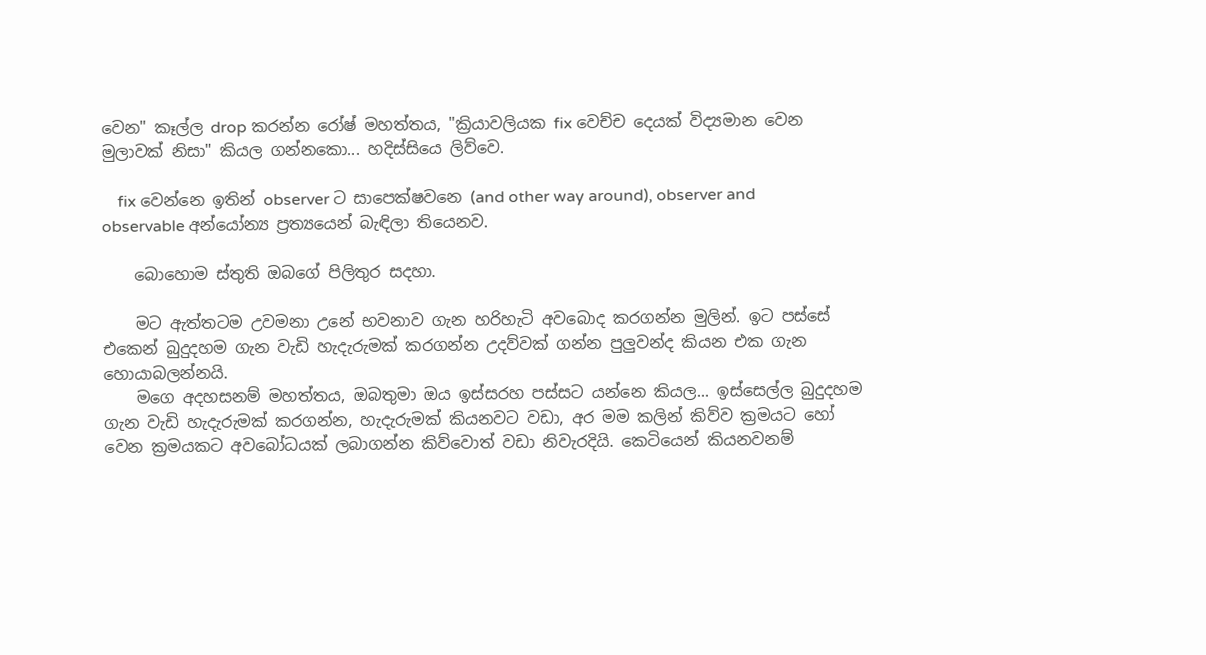වෙන" කෑල්ල drop කරන්න රෝෂ් මහත්තය, "ක්‍රියාවලියක fix වෙච්ච දෙයක් විද්‍යමාන වෙන මුලාවක් නිසා" කියල ගන්නකො... හදිස්සියෙ ලිව්වෙ.

    fix වෙන්නෙ ඉතින් observer ට සාපෙක්ෂවනෙ (and other way around), observer and observable අන්යෝන්‍ය ප්‍රත්‍යයෙන් බැඳිලා තියෙනව.

    බොහොම ස්තුති ඔබගේ පිලිතුර සදහා.

    මට ඇත්තටම උවමනා උනේ භවනාව ගැන හරිහැටි අවබොද කරගන්න මුලින්. ඉට පස්සේ එකෙන් බුදුදහම ගැන වැඩි හැදැරුමක් කරගන්න උදව්වක් ගන්න පුලුවන්ද කියන එක ගැන හොයාබලන්නයි.
    මගෙ අදහසනම් මහත්තය, ඔබතුමා ඔය ඉස්සරහ පස්සට යන්නෙ කියල... ඉස්සෙල්ල බුදුදහම ගැන වැඩි හැදැරුමක් කරගන්න, හැදැරුමක් කියනවට වඩා, අර මම කලින් කිව්ව ක්‍රමයට හෝ වෙන ක්‍රමයකට අවබෝධයක් ලබාගන්න කිව්වොත් වඩා නිවැරදියි. කෙටියෙන් කියනවනම්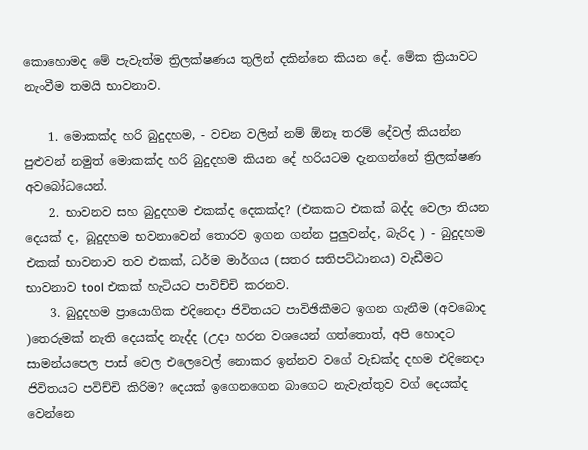කොහොමද මේ පැවැත්ම ත්‍රිලක්ෂණය තුලින් දකින්නෙ කියන දේ. මේක ක්‍රියාවට නැංවීම තමයි භාවනාව.

    1. මොකක්ද හරි බුදුදහම, - වචන වලින් නම් ඕනෑ තරම් දේවල් කියන්න පුළුවන් නමුත් මොකක්ද හරි බුදුදහම කියන දේ හරියටම දැනගන්නේ ත්‍රිලක්ෂණ අවබෝධයෙන්.
    2. භාවනව සහ බුදුදහම එකක්ද දෙකක්ද? (එකකට එකක් බද්ද වෙලා තියන දෙයක් ද, බූදුදහම භවනාවෙන් තොරව ඉගන ගන්න පුලුවන්ද, බැරිද ) - බුදුදහම එකක් භාවනාව තව එකක්, ධර්ම මාර්ගය (සතර සතිපට්ඨානය) වැඩීමට භාවනාව tool එකක් හැටියට පාවිච්චි කරනව.
    3. බුදුදහම ප්‍රායොගික එදිනෙදා ජිවිතයට පාවිඡිකීමට ඉගන ගැනීම (අවබොද )තෙරුමක් නැති දෙයක්ද නැද්ද (උදා හරන වශයෙන් ගත්තොත්, අපි හොදට සාමන්යපෙල පාස් වෙල එලෙවෙල් නොකර ඉන්නව වගේ වැඩක්ද දහම එදිනෙදා ජිවිතයට පවිච්චි කිරිම? දෙයක් ඉගෙනගෙන බාගෙට නැවැත්තුව වග් දෙයක්ද වෙන්නෙ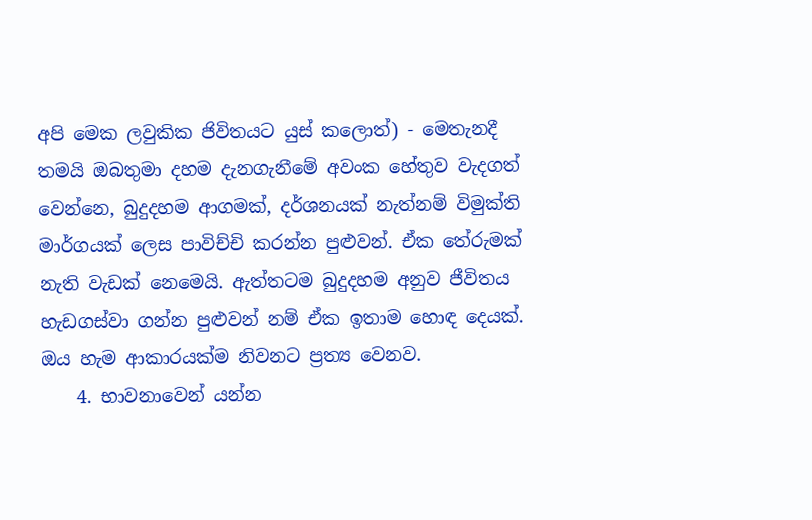අපි මෙක ලවුකික ජිවිතයට යුස් කලොත්) - මෙතැනදී තමයි ඔබතුමා දහම දැනගැනීමේ අවංක හේතුව වැදගත් වෙන්නෙ, බුදුදහම ආගමක්, දර්ශනයක් නැත්නම් විමුක්ති මාර්ගයක් ලෙස පාවිච්චි කරන්න පුළුවන්. ඒක තේරුමක් නැති වැඩක් නෙමෙයි. ඇත්තටම බුදුදහම අනුව ජීවිතය හැඩගස්වා ගන්න පුළුවන් නම් ඒක ඉතාම හොඳ දෙයක්. ඔය හැම ආකාරයක්ම නිවනට ප්‍රත්‍ය වෙනව.
    4. භාවනාවෙන් යන්න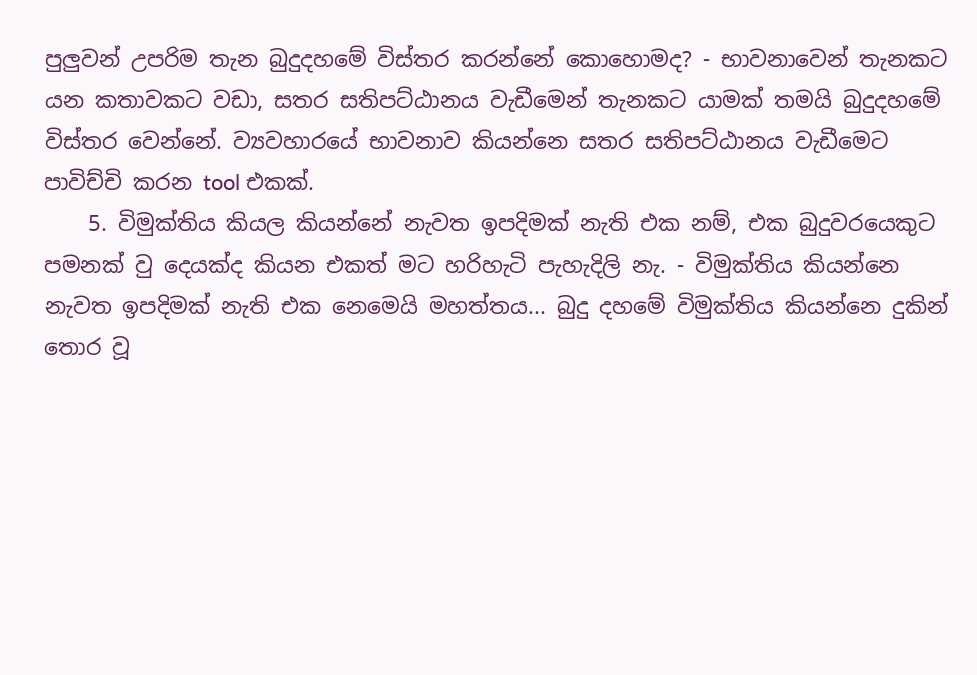පුලුවන් උපරිම තැන බුදුදහමේ විස්තර කරන්නේ කොහොමද? - භාවනාවෙන් තැනකට යන කතාවකට වඩා, සතර සතිපට්ඨානය වැඩීමෙන් තැනකට යාමක් තමයි බුදුදහමේ විස්තර වෙන්නේ. ව්‍යවහාරයේ භාවනාව කියන්නෙ සතර සතිපට්ඨානය වැඩීමෙට පාවිච්චි කරන tool එකක්.
    5. විමුක්තිය කියල කියන්නේ නැවත ඉපදිමක් නැති එක නම්, එක බුදුවරයෙකුට පමනක් වු දෙයක්ද කියන එකත් මට හරිහැටි පැහැදිලි නැ. - විමුක්තිය කියන්නෙ නැවත ඉපදිමක් නැති එක නෙමෙයි මහත්තය... බුදු දහමේ විමුක්තිය කියන්නෙ දුකින් තොර වූ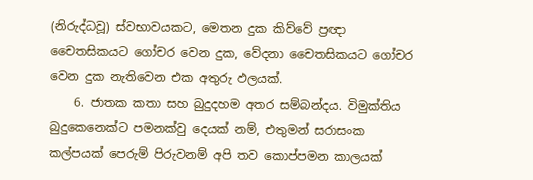(නිරුද්ධවූ) ස්වභාවයකට, මෙතන දුක කිව්වේ ප්‍රඥා චෛතසිකයට ගෝචර වෙන දුක, වේදනා චෛතසිකයට ගෝචර වෙන දුක නැතිවෙන එක අතුරු ඵලයක්.
    6. ජාතක කතා සහ බුදුදහම අතර සම්බන්දය. විමුක්තිය බුදුකෙනෙක්ට පමනක්වු දෙයක් නම්, එතුමන් සරාසංක කල්පයක් පෙරුම් පිරුවනම් අපි තව කොප්පමන කාලයක්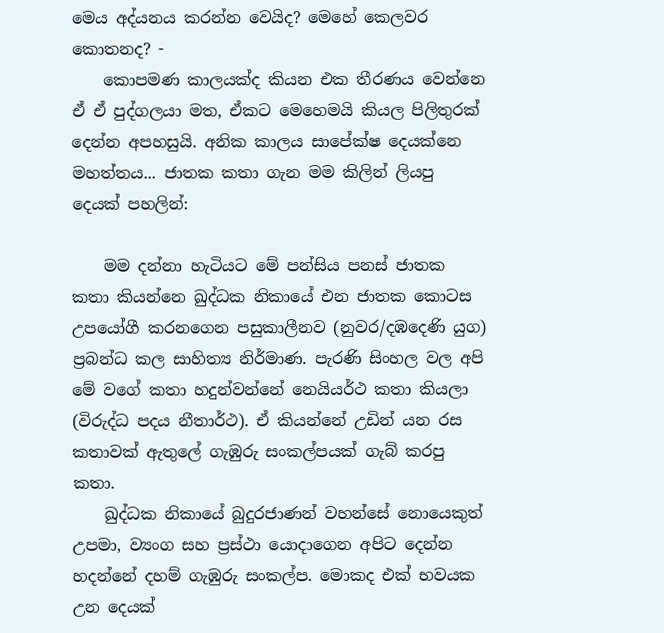මෙය අද්යනය කරන්න වෙයිද? මෙහේ කෙලවර කොතනද? -
    කොපමණ කාලයක්ද කියන එක තීරණය වෙන්නෙ ඒ ඒ පුද්ගලයා මත, ඒකට මෙහෙමයි කියල පිලිතුරක් දෙන්න අපහසුයි. අනික කාලය සාපේක්ෂ දෙයක්නෙ මහත්තය... ජාතක කතා ගැන මම කිලින් ලියපු දෙයක් පහලින්:

    මම දන්නා හැටියට මේ පන්සිය පනස් ජාතක කතා කියන්නෙ ඛුද්ධක නිකායේ එන ජාතක කොටස උපයෝගී කරනගෙන පසුකාලීනව (නුවර/දඹදෙණි යුග) ප්‍රබන්ධ කල සාහිත්‍ය නිර්මාණ. පැරණි සිංහල වල අපි මේ වගේ කතා හදුන්වන්නේ නෙයියර්ථ කතා කියලා (විරුද්ධ පදය නීතාර්ථ). ඒ කියන්නේ උඩින් යන රස කතාවක් ඇතුලේ ගැඹුරු සංකල්පයක් ගැබ් කරපු කතා.
    ඛුද්ධක නිකායේ බුදුරජාණන් වහන්සේ නොයෙකුත් උපමා, ව්‍යංග සහ ප්‍රස්ථා යොදාගෙන අපිට දෙන්න හදන්නේ දහම් ගැඹුරු සංකල්ප. මොකද එක් භවයක උන දෙයක්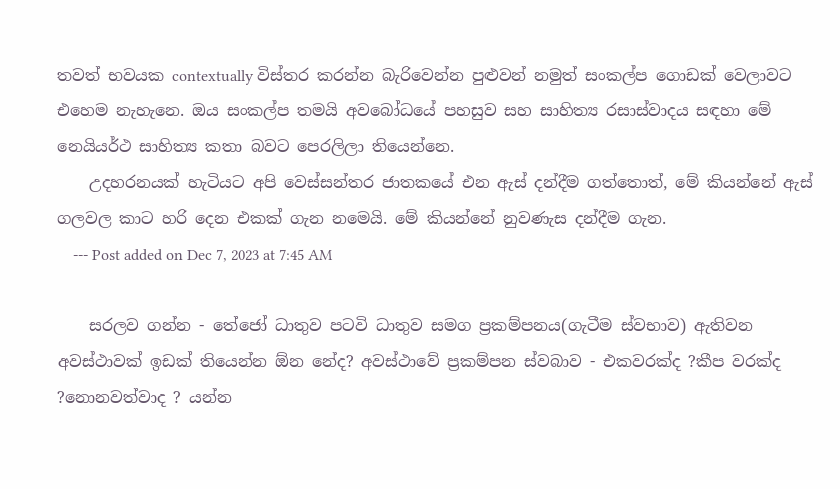තවත් භවයක contextually විස්තර කරන්න බැරිවෙන්න පුළුවන් නමුත් සංකල්ප ගොඩක් වෙලාවට එහෙම නැහැනෙ. ඔය සංකල්ප තමයි අවබෝධයේ පහසුව සහ සාහිත්‍ය රසාස්වාදය සඳහා මේ නෙයියර්ථ සාහිත්‍ය කතා බවට පෙරලිලා තියෙන්නෙ.
    උදහරනයක් හැටියට අපි වෙස්සන්තර ජාතකයේ එන ඇස් දන්දීම ගත්තොත්, මේ කියන්නේ ඇස් ගලවල කාට හරි දෙන එකක් ගැන නමෙයි. මේ කියන්නේ නුවණැස දන්දීම ගැන.
    --- Post added on Dec 7, 2023 at 7:45 AM

    සරලව ගන්න - තේජෝ ධාතුව පටවි ධාතුව සමග ප්‍රකම්පනය(ගැටීම ස්වභාව) ඇතිවන අවස්ථාවක් ඉඩක් තියෙන්න ඕන නේද? අවස්ථාවේ ප්‍රකම්පන ස්වබාව - එකවරක්ද ?කීප වරක්ද ?නොනවත්වාද ? යන්න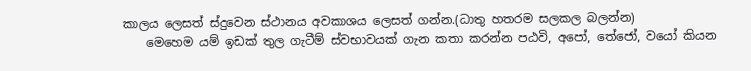කාලය ලෙසත් ස්දුවෙන ස්ථානය අවකාශය ලෙසත් ගන්න.(ධාතු හතරම සලකල බලන්න)
    මෙහෙම යම් ඉඩක් තුල ගැටීම් ස්වභාවයක් ගැන කතා කරන්න පඨවි, අපෝ, තේජෝ, වයෝ කියන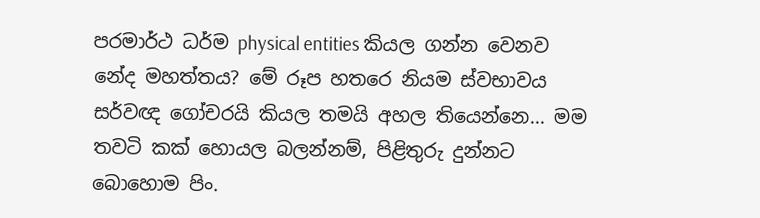පරමාර්ථ ධර්ම physical entities කියල ගන්න වෙනව නේද මහත්තය? මේ රූප හතරෙ නියම ස්වභාවය සර්වඥ ගෝචරයි කියල තමයි අහල තියෙන්නෙ... මම තවටි කක් හොයල බලන්නම්, පිළිතුරු දුන්නට බොහොම පිං.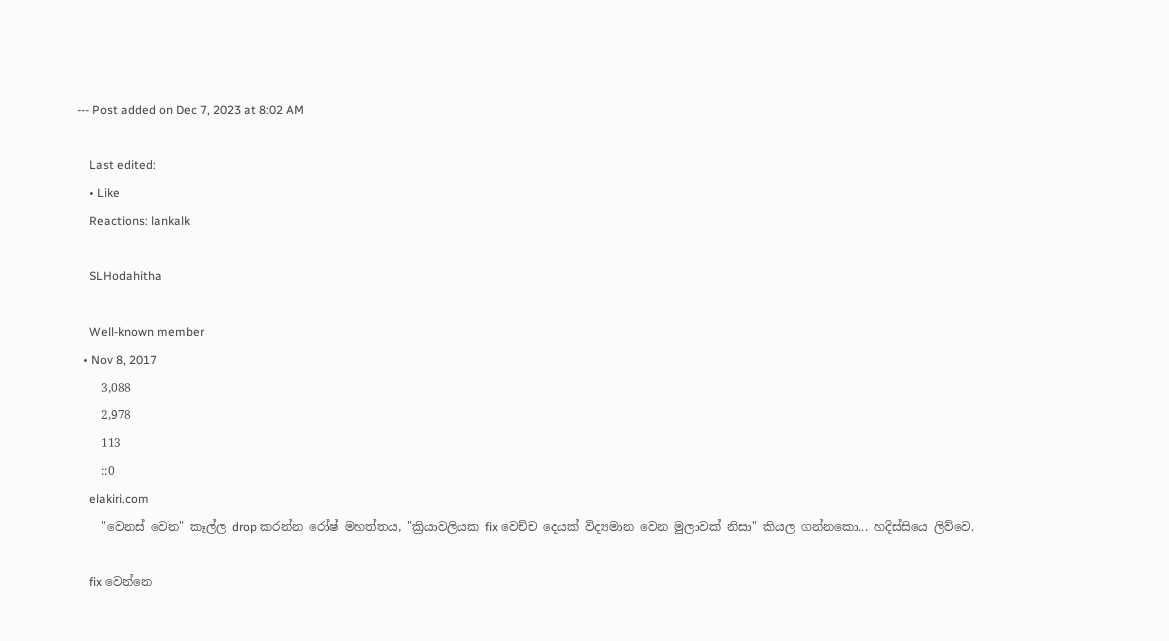--- Post added on Dec 7, 2023 at 8:02 AM

    Last edited:
    • Like
    Reactions: lankalk

    SLHodahitha

    Well-known member
  • Nov 8, 2017
    3,088
    2,978
    113
    ::0
    elakiri.com
    "වෙනස් වෙන" කෑල්ල drop කරන්න රෝෂ් මහත්තය, "ක්‍රියාවලියක fix වෙච්ච දෙයක් විද්‍යමාන වෙන මුලාවක් නිසා" කියල ගන්නකො... හදිස්සියෙ ලිව්වෙ.

    fix වෙන්නෙ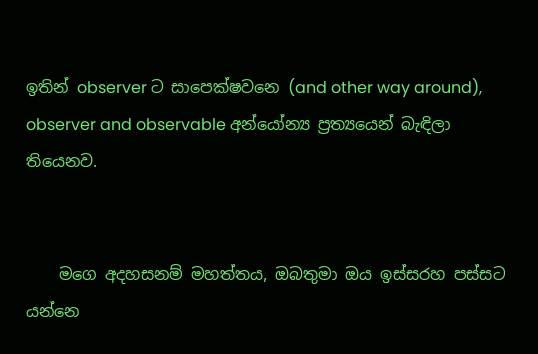ඉතින් observer ට සාපෙක්ෂවනෙ (and other way around), observer and observable අන්යෝන්‍ය ප්‍රත්‍යයෙන් බැඳිලා තියෙනව.


    මගෙ අදහසනම් මහත්තය, ඔබතුමා ඔය ඉස්සරහ පස්සට යන්නෙ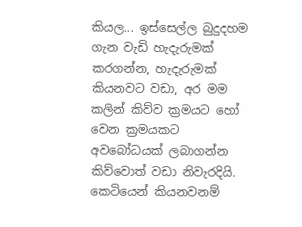කියල... ඉස්සෙල්ල බුදුදහම ගැන වැඩි හැදැරුමක් කරගන්න, හැදැරුමක් කියනවට වඩා, අර මම කලින් කිව්ව ක්‍රමයට හෝ වෙන ක්‍රමයකට අවබෝධයක් ලබාගන්න කිව්වොත් වඩා නිවැරදියි. කෙටියෙන් කියනවනම්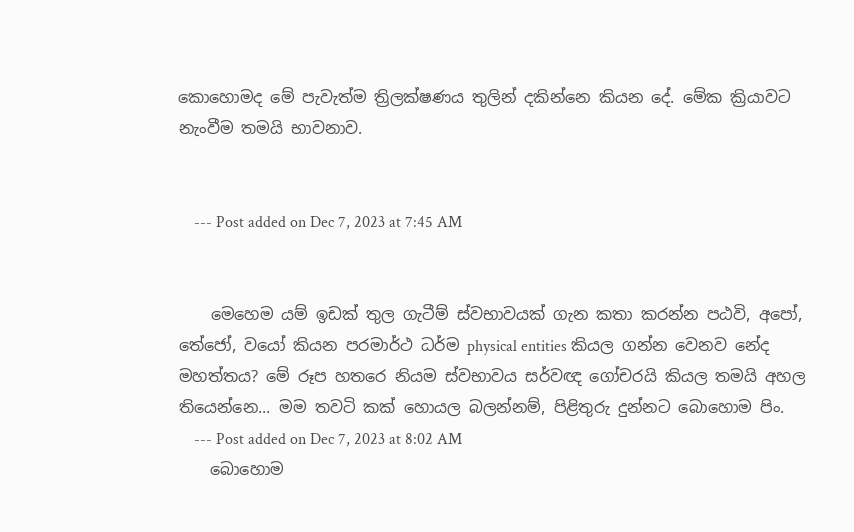කොහොමද මේ පැවැත්ම ත්‍රිලක්ෂණය තුලින් දකින්නෙ කියන දේ. මේක ක්‍රියාවට නැංවීම තමයි භාවනාව.


    --- Post added on Dec 7, 2023 at 7:45 AM


    මෙහෙම යම් ඉඩක් තුල ගැටීම් ස්වභාවයක් ගැන කතා කරන්න පඨවි, අපෝ, තේජෝ, වයෝ කියන පරමාර්ථ ධර්ම physical entities කියල ගන්න වෙනව නේද මහත්තය? මේ රූප හතරෙ නියම ස්වභාවය සර්වඥ ගෝචරයි කියල තමයි අහල තියෙන්නෙ... මම තවටි කක් හොයල බලන්නම්, පිළිතුරු දුන්නට බොහොම පිං.
    --- Post added on Dec 7, 2023 at 8:02 AM
    බොහොම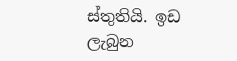ස්තුතියි. ඉඩ ලැබුන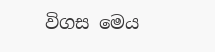විගස මෙය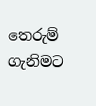තෙරුම් ගැනිමට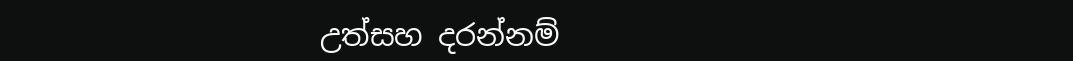උත්සහ දරන්නම්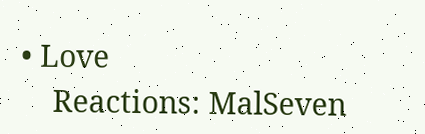• Love
    Reactions: MalSeven